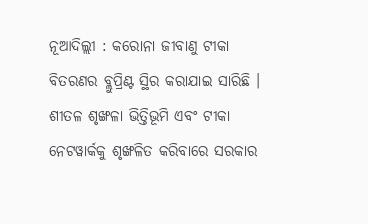ନୂଆଦିଲ୍ଲୀ : କରୋନା ଜୀବାଣୁ ଟୀକା ବିତରଣର ବ୍ଲୁପ୍ରିଣ୍ଟ ସ୍ଥିର କରାଯାଇ ସାରିଛି । ଶୀତଳ ଶୃଙ୍ଖଳା ଭିତ୍ତିଭୂମି ଏବଂ ଟୀକା ନେଟୱାର୍କକୁ ଶୃଙ୍ଖଳିତ କରିବାରେ ସରକାର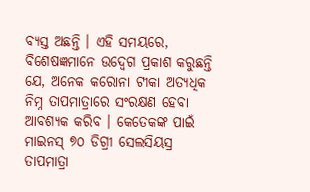ବ୍ୟସ୍ତ ଅଛନ୍ତି । ଏହି ସମୟରେ, ବିଶେଷଜ୍ଞମାନେ ଉଦ୍ବେଗ ପ୍ରକାଶ କରୁଛନ୍ତି ଯେ, ଅନେକ କରୋନା ଟୀକା ଅତ୍ୟଧିକ ନିମ୍ନ ତାପମାତ୍ରାରେ ସଂରକ୍ଷଣ ହେବା ଆବଶ୍ୟକ କରିବ । କେତେକଙ୍କ ପାଇଁ ମାଇନସ୍ ୭୦ ଡିଗ୍ରୀ ସେଲସିୟସ୍ର ତାପମାତ୍ରା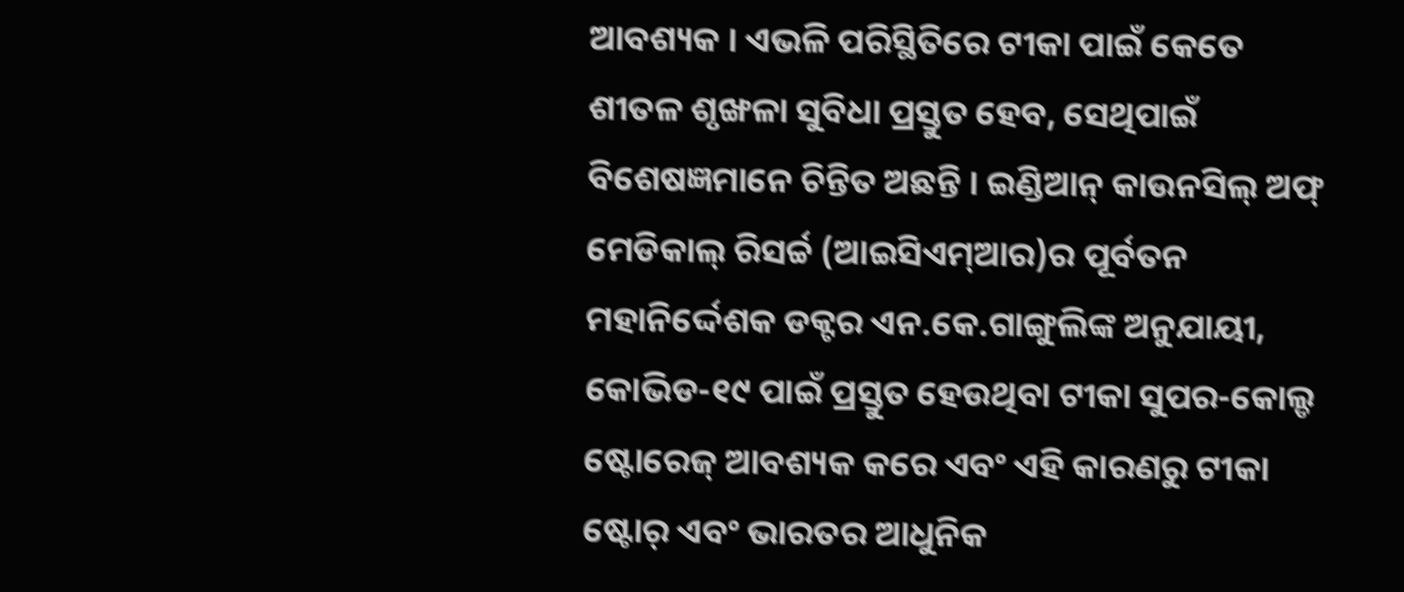ଆବଶ୍ୟକ । ଏଭଳି ପରିସ୍ଥିତିରେ ଟୀକା ପାଇଁ କେତେ ଶୀତଳ ଶୃଙ୍ଖଳା ସୁବିଧା ପ୍ରସ୍ତୁତ ହେବ, ସେଥିପାଇଁ ବିଶେଷଜ୍ଞମାନେ ଚିନ୍ତିତ ଅଛନ୍ତି । ଇଣ୍ଡିଆନ୍ କାଉନସିଲ୍ ଅଫ୍ ମେଡିକାଲ୍ ରିସର୍ଚ୍ଚ (ଆଇସିଏମ୍ଆର)ର ପୂର୍ବତନ ମହାନିର୍ଦ୍ଦେଶକ ଡକ୍ଟର ଏନ.କେ.ଗାଙ୍ଗୁଲିଙ୍କ ଅନୁଯାୟୀ, କୋଭିଡ-୧୯ ପାଇଁ ପ୍ରସ୍ତୁତ ହେଉଥିବା ଟୀକା ସୁପର-କୋଲ୍ଡ ଷ୍ଟୋରେଜ୍ ଆବଶ୍ୟକ କରେ ଏବଂ ଏହି କାରଣରୁ ଟୀକା ଷ୍ଟୋର୍ ଏବଂ ଭାରତର ଆଧୁନିକ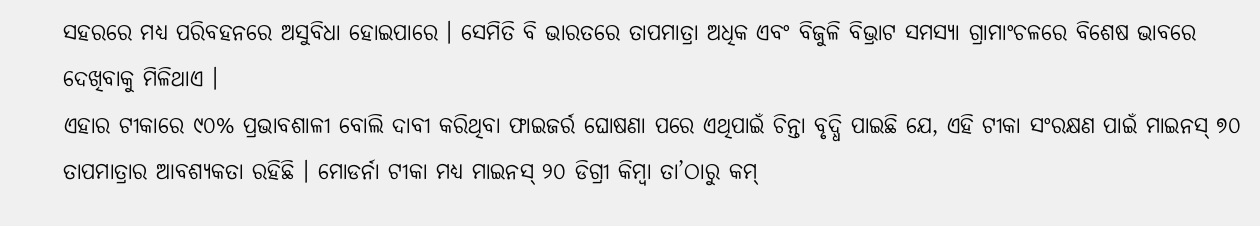ସହରରେ ମଧ୍ୟ ପରିବହନରେ ଅସୁବିଧା ହୋଇପାରେ । ସେମିତି ବି ଭାରତରେ ତାପମାତ୍ରା ଅଧିକ ଏବଂ ବିଜୁଳି ବିଭ୍ରାଟ ସମସ୍ୟା ଗ୍ରାମାଂଚଳରେ ବିଶେଷ ଭାବରେ ଦେଖିବାକୁ ମିଳିଥାଏ ।
ଏହାର ଟୀକାରେ ୯୦% ପ୍ରଭାବଶାଳୀ ବୋଲି ଦାବୀ କରିଥିବା ଫାଇଜର୍ର ଘୋଷଣା ପରେ ଏଥିପାଇଁ ଚିନ୍ତା ବୃଦ୍ଧି ପାଇଛି ଯେ, ଏହି ଟୀକା ସଂରକ୍ଷଣ ପାଇଁ ମାଇନସ୍ ୭୦ ତାପମାତ୍ରାର ଆବଶ୍ୟକତା ରହିଛି । ମୋଡର୍ନା ଟୀକା ମଧ୍ୟ ମାଇନସ୍ ୨୦ ଡିଗ୍ରୀ କିମ୍ବା ତା’ଠାରୁ କମ୍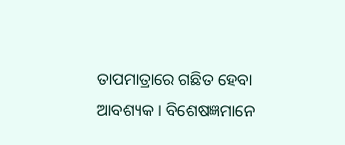ତାପମାତ୍ରାରେ ଗଛିତ ହେବା ଆବଶ୍ୟକ । ବିଶେଷଜ୍ଞମାନେ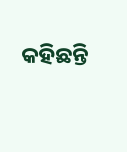କହିଛନ୍ତି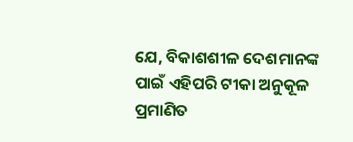ଯେ, ବିକାଶଶୀଳ ଦେଶମାନଙ୍କ ପାଇଁ ଏହିପରି ଟୀକା ଅନୁକୂଳ ପ୍ରମାଣିତ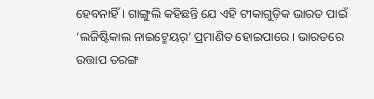ହେବନାହିଁ । ଗାଙ୍ଗୁଲି କହିଛନ୍ତି ଯେ ଏହି ଟୀକାଗୁଡ଼ିକ ଭାରତ ପାଇଁ ‘ଲଜିଷ୍ଟିକାଲ ନାଇଟ୍ମେୟର୍’ ପ୍ରମାଣିତ ହୋଇପାରେ । ଭାରତରେ ଉତ୍ତାପ ତରଙ୍ଗ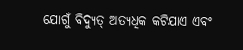ଯୋଗୁଁ ବିଦ୍ୟୁତ୍ ଅତ୍ୟଧିକ କଟିଯାଏ ଏବଂ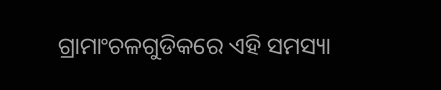ଗ୍ରାମାଂଚଳଗୁଡିକରେ ଏହି ସମସ୍ୟା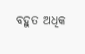ବହୁତ ଅଧିକ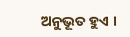ଅନୁଭୂତ ହୁଏ ।